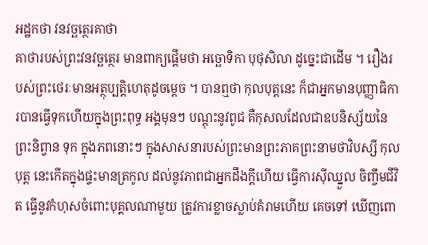អដ្ឋកថា វនវច្ឆត្ថេរគាថា
គាថារបស់ព្រះវនវច្ឆត្ថេរ មានពាក្យផ្តើមថា អច្ឆោទិកា បុថុសិលា ដូច្នេះជាដើម ។ រឿងរបស់ព្រះថេរៈមានអត្ថុប្បត្តិហេតុដូចម្តេច ។ បានឮថា កុលបុត្តនេះ ក៏ជាអ្នកមានបុញ្ញាធិការបានធ្វើទុកហើយក្នុងព្រះពុទ្ធ អង្គមុនៗ បណ្តុះនូវពូជ គឺកុសលដែលជាឧបនិស្ស័យនៃព្រះនិព្វាន ទុក ក្នុងភពនោះៗ ក្នុងសាសនារបស់ព្រះមានព្រះភាគព្រះនាមថាវិបស្សី កុលបុត្ត នេះកើតក្នុងផ្ទះមានត្រកូល ដល់នូវភាពជាអ្នកដឹងក្តីហើយ ធ្វើការស៊ីឈ្នួល ចិញ្ចឹមជីវិត ធ្វើនូវកំហុសចំពោះបុគ្គលណាមួយ ត្រូវការខ្លាចស្លាប់គំរាមហើយ គេចទៅ ឃើញពោ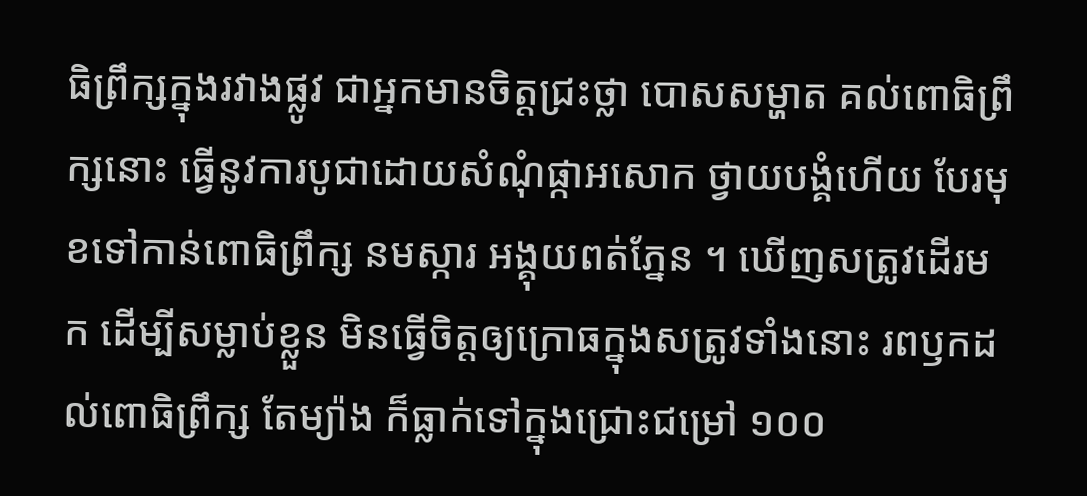ធិព្រឹក្សក្នុងរវាងផ្លូវ ជាអ្នកមានចិត្តជ្រះថ្លា បោសសម្ហាត គល់ពោធិព្រឹក្សនោះ ធ្វើនូវការបូជាដោយសំណុំផ្កាអសោក ថ្វាយបង្គំហើយ បែរមុខទៅកាន់ពោធិព្រឹក្ស នមស្ការ អង្គុយពត់ភ្នែន ។ ឃើញសត្រូវដើរមក ដើម្បីសម្លាប់ខ្លួន មិនធ្វើចិត្តឲ្យក្រោធក្នុងសត្រូវទាំងនោះ រពឫកដល់ពោធិព្រឹក្ស តែម្យ៉ាង ក៏ធ្លាក់ទៅក្នុងជ្រោះជម្រៅ ១០០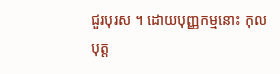ជួរបុរស ។ ដោយបុញ្ញកម្មនោះ កុលបុត្ត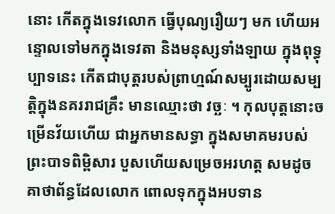នោះ កើតក្នុងទេវលោក ធ្វើបុណ្យរឿយៗ មក ហើយអន្ទោលទៅមកក្នុងទេវតា និងមនុស្សទាំងឡាយ ក្នុងពុទ្ធុប្បាទនេះ កើតជាបុត្តរបស់ព្រាហ្មណ៍សម្បូរដោយសម្បត្តិក្នុងនគររាជគ្រឹះ មានឈ្មោះថា វច្ឆៈ ។ កុលបុត្តនោះចម្រើនវ័យហើយ ជាអ្នកមានសទ្ធា ក្នុងសមាគមរបស់ ព្រះបាទពិម្ពិសារ បួសហើយសម្រេចអរហត្ត សមដូចគាថាព័ន្ធដែលលោក ពោលទុកក្នុងអបទាន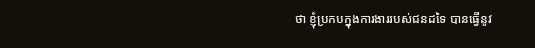ថា ខ្ញុំប្រកបក្នុងការងាររបស់ជនដទៃ បានធ្វើនូវ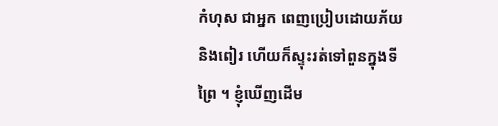កំហុស ជាអ្នក ពេញប្រៀបដោយភ័យ និងពៀរ ហើយក៏ស្ទុះរត់ទៅពួនក្នុងទី ព្រៃ ។ ខ្ញុំឃើញដើម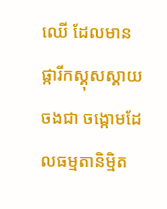ឈើ ដែលមានផ្ការីកស្គុសស្គាយចងជា ចង្កោមដែលធម្មតានិម្មិត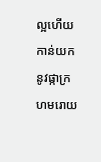ល្អហើយ កាន់យកនូវផ្កាក្រហមរោយ